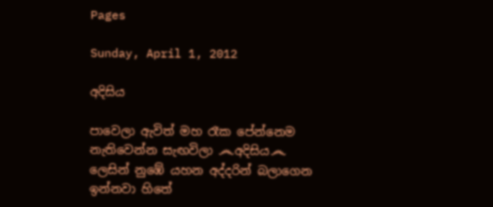Pages

Sunday, April 1, 2012

අදිසිය

පාවෙලා ඇවිත් මහ රෑක පේන්නෙම නැතිවෙන්න සැඟවිලා ෴අදිසිය෴ ලෙසින් නුඹේ යහන අද්දරින් බලාගෙන ඉන්නවා හිතේ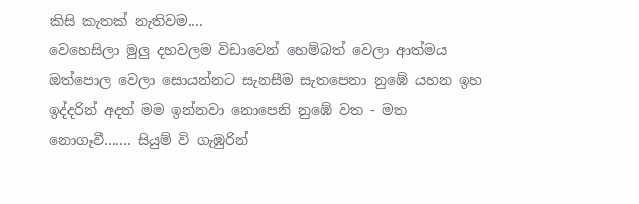කිසි කැතක් නැතිවම....
වෙහෙසිලා මුලු දහවලම විඩාවෙන් හෙම්බත් වෙලා ආත්මය ඔත්පොල වෙලා සොයන්නට සැනසීම සැතපෙනා නුඹේ යහන ඉහ ඉද්දරින් අදත් මම ඉන්නවා නොපෙනි නුඹේ වත - මත නොගෑවී....... සියුම් වි ගැඹුරින්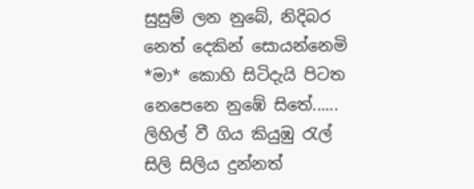සුසුම් ලන නුබේ, නිදිබර නෙත් දෙකින් සොයන්නෙමි *මා* කොහි සිටිදැයි පිටත නෙපෙනෙ නුඹේ සිතේ...... ලිහිල් වී ගිය කියුඹු රැල් සිලි සිලිය දුන්නත්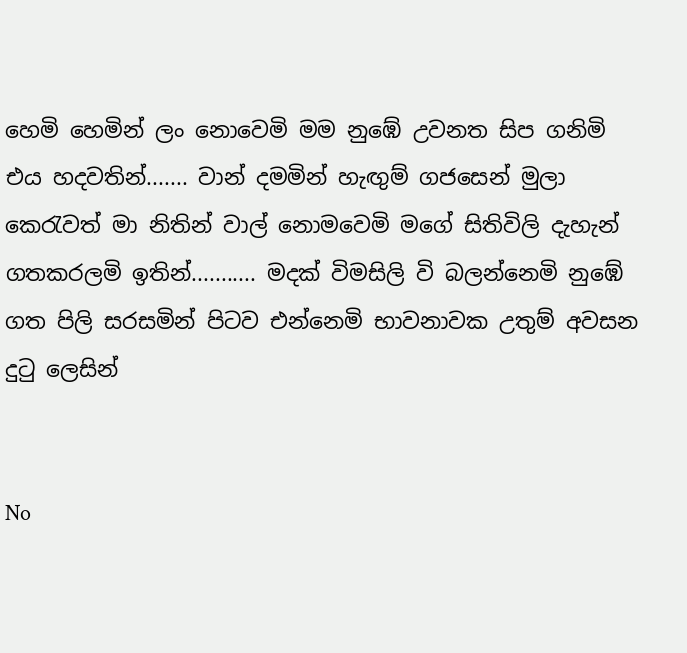හෙමි හෙමින් ලං නොවෙමි මම නුඹේ උවනත සිප ගනිමි එය හදවතින්....... වාන් දමමින් හැඟුම් ගජසෙන් මුලා කෙරැවත් මා නිතින් වාල් නොමවෙමි මගේ සිතිවිලි දැහැන් ගතකරලමි ඉතින්........... මදක් විමසිලි වි බලන්නෙමි නුඹේ ගත පිලි සරසමින් පිටව එන්නෙමි භාවනාවක උතුම් අවසන දුටු ලෙසින්


No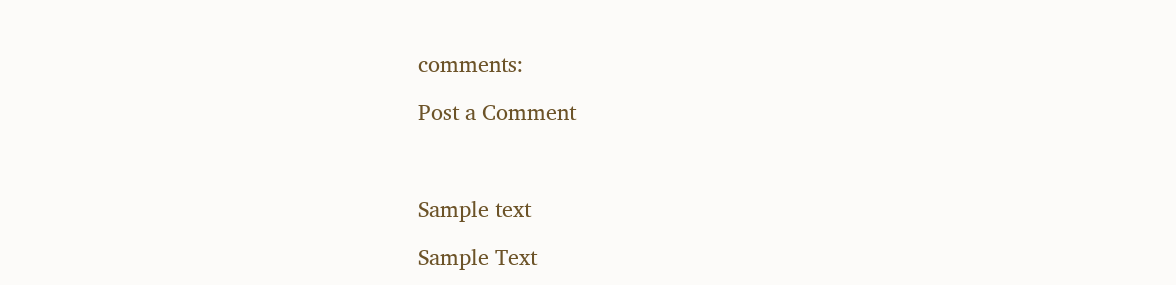comments:

Post a Comment



Sample text

Sample Text